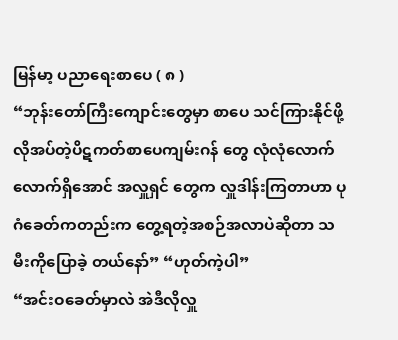မြန်မာ့ ပညာရေးစာပေ ( ၈ )
“ဘုန်းတော်ကြီးကျောင်းတွေမှာ စာပေ သင်ကြားနိုင်ဖို့ လိုအပ်တဲ့ပိဋကတ်စာပေကျမ်းဂန် တွေ လုံလုံလောက်လောက်ရှိအောင် အလှူရှင် တွေက လှူဒါန်းကြတာဟာ ပုဂံခေတ်ကတည်းက တွေ့ရတဲ့အစဉ်အလာပဲဆိုတာ သမီးကိုပြောခဲ့ တယ်နော်” “ဟုတ်ကဲ့ပါ”
“အင်းဝခေတ်မှာလဲ အဲဒီလိုလှူ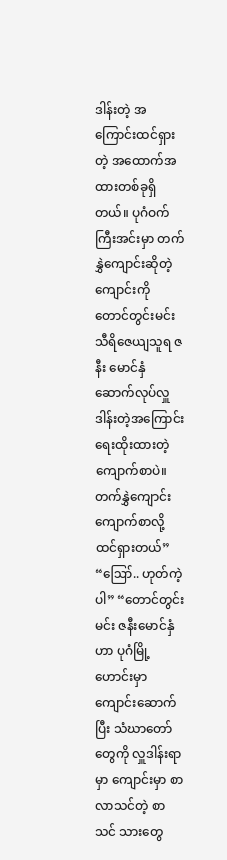ဒါန်းတဲ့ အကြောင်းထင်ရှားတဲ့ အထောက်အထားတစ်ခုရှိ တယ်။ ပုဂံဝက်ကြီးအင်းမှာ တက်နွှဲကျောင်းဆိုတဲ့
ကျောင်းကို တောင်တွင်းမင်းသီရိဇေယျသူရ ဇနီး မောင်နှံ ဆောက်လုပ်လှူဒါန်းတဲ့အကြောင်း ရေးထိုးထားတဲ့ ကျောက်စာပဲ။ တက်နွှဲကျောင်း ကျောက်စာလို့ ထင်ရှားတယ်” “ဪ.. ဟုတ်ကဲ့ပါ” “တောင်တွင်းမင်း ဇနီးမောင်နှံဟာ ပုဂံမြို့ ဟောင်းမှာကျောင်းဆောက်ပြီး သံဃာတော်တွေကို လှူဒါန်းရာမှာ ကျောင်းမှာ စာလာသင်တဲ့ စာသင် သားတွေ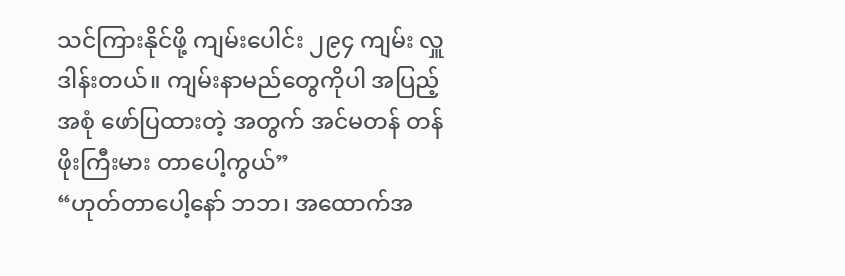သင်ကြားနိုင်ဖို့ ကျမ်းပေါင်း ၂၉၄ ကျမ်း လှူဒါန်းတယ်။ ကျမ်းနာမည်တွေကိုပါ အပြည့်အစုံ ဖော်ပြထားတဲ့ အတွက် အင်မတန် တန်ဖိုးကြီးမား တာပေါ့ကွယ်”
“ဟုတ်တာပေါ့နော် ဘဘ၊ အထောက်အ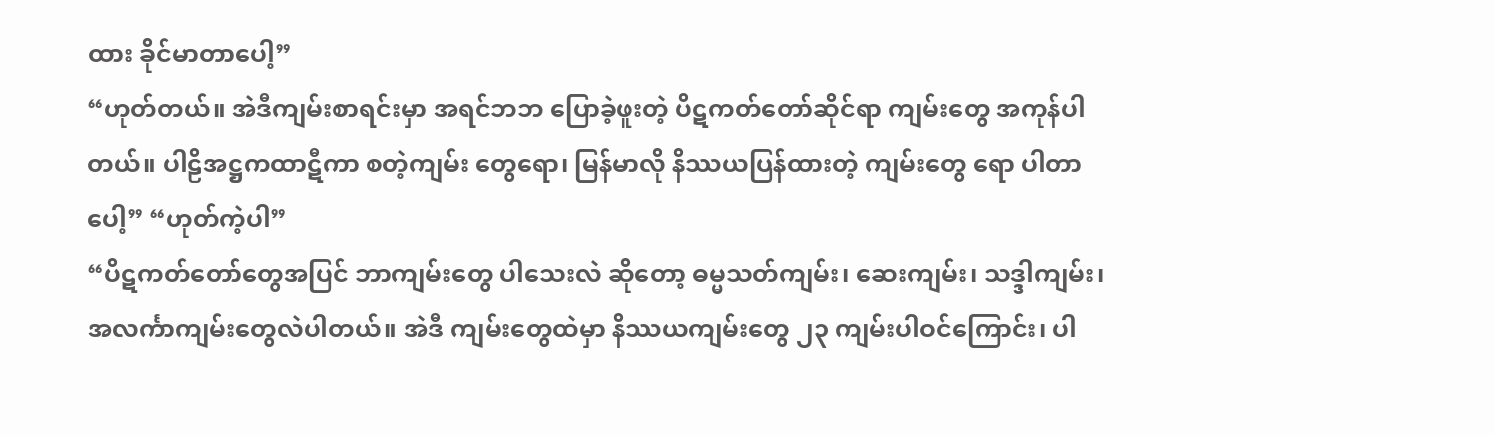ထား ခိုင်မာတာပေါ့”
“ဟုတ်တယ်။ အဲဒီကျမ်းစာရင်းမှာ အရင်ဘဘ ပြောခဲ့ဖူးတဲ့ ပိဋကတ်တော်ဆိုင်ရာ ကျမ်းတွေ အကုန်ပါတယ်။ ပါဠိအဋ္ဌကထာဋီကာ စတဲ့ကျမ်း တွေရော၊ မြန်မာလို နိဿယပြန်ထားတဲ့ ကျမ်းတွေ ရော ပါတာပေါ့” “ဟုတ်ကဲ့ပါ”
“ပိဋကတ်တော်တွေအပြင် ဘာကျမ်းတွေ ပါသေးလဲ ဆိုတော့ ဓမ္မသတ်ကျမ်း၊ ဆေးကျမ်း၊ သဒ္ဒါကျမ်း၊ အလင်္ကာကျမ်းတွေလဲပါတယ်။ အဲဒီ ကျမ်းတွေထဲမှာ နိဿယကျမ်းတွေ ၂၃ ကျမ်းပါဝင်ကြောင်း၊ ပါ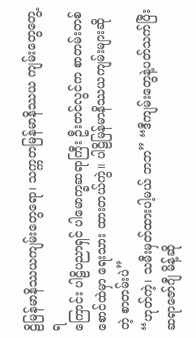ဠိမြန်မာနိဿယကျမ်းတွေရော၊ သက္ကတမြန်မာနိဿယ ကျမ်းတွေတွေ့ရ
ကြောင်း ပါဠိပညာရှင် ပါမောက္ခဆရာကြီး ဦးတင်လွင်က စာတမ်းတစ်စောင်ထဲမှာ ရေးသား ထားတယ်ကွဲ။ ပါဠိမြန်မာနိဿယကျမ်းများဆိုတဲ့ စာတမ်းပဲ”
“ဟုတ်ကဲ့၊ သမီးမှတ်ထားပါ့မယ် ဘဘ” “ဒီကျမ်းတွေနဲ့ပတ်သက်ပြီး ဆရာဇော်ဂျီ မိန့်ဆို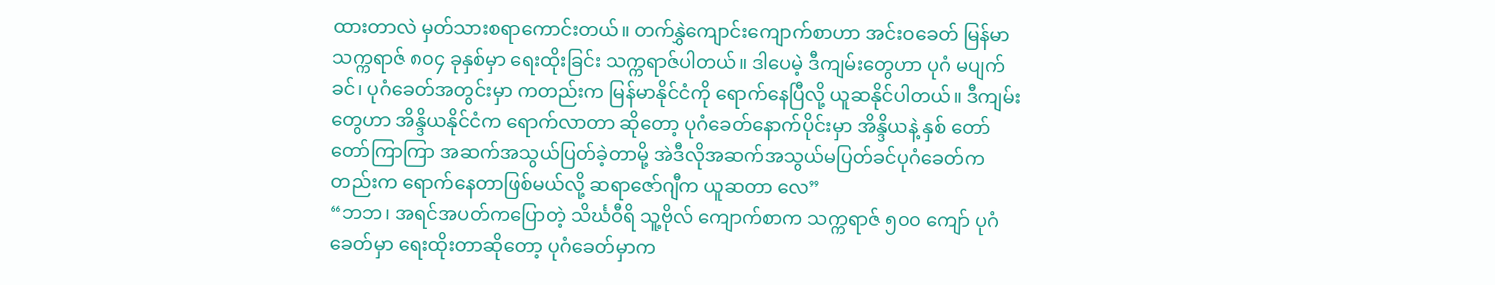ထားတာလဲ မှတ်သားစရာကောင်းတယ်။ တက်နွှဲကျောင်းကျောက်စာဟာ အင်းဝခေတ် မြန်မာသက္ကရာဇ် ၈၀၄ ခုနှစ်မှာ ရေးထိုးခြင်း သက္ကရာဇ်ပါတယ်။ ဒါပေမဲ့ ဒီကျမ်းတွေဟာ ပုဂံ မပျက်ခင်၊ ပုဂံခေတ်အတွင်းမှာ ကတည်းက မြန်မာနိုင်ငံကို ရောက်နေပြီလို့ ယူဆနိုင်ပါတယ်။ ဒီကျမ်းတွေဟာ အိန္ဒိယနိုင်ငံက ရောက်လာတာ ဆိုတော့ ပုဂံခေတ်နောက်ပိုင်းမှာ အိန္ဒိယနဲ့ နှစ် တော်တော်ကြာကြာ အဆက်အသွယ်ပြတ်ခဲ့တာမို့ အဲဒီလိုအဆက်အသွယ်မပြတ်ခင်ပုဂံခေတ်ကတည်းက ရောက်နေတာဖြစ်မယ်လို့ ဆရာဇော်ဂျီက ယူဆတာ လေ”
“ဘဘ၊ အရင်အပတ်ကပြောတဲ့ သိင်္ဃဝီရိ သူ့ဗိုလ် ကျောက်စာက သက္ကရာဇ် ၅၀၀ ကျော် ပုဂံခေတ်မှာ ရေးထိုးတာဆိုတော့ ပုဂံခေတ်မှာက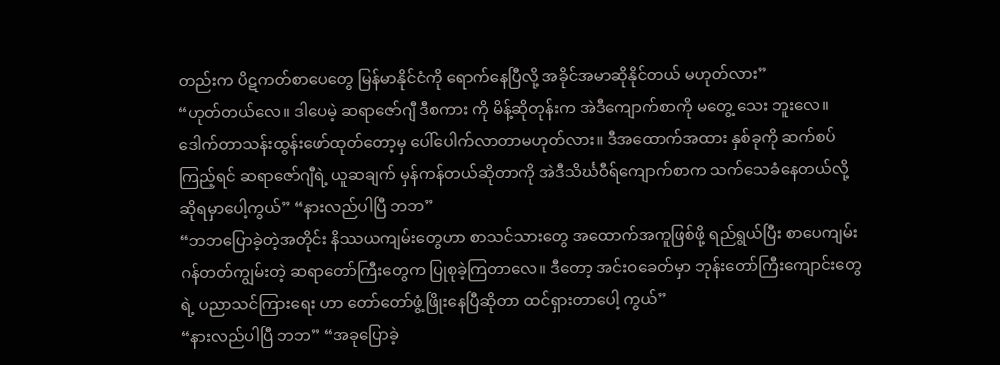တည်းက ပိဋကတ်စာပေတွေ မြန်မာနိုင်ငံကို ရောက်နေပြီလို့ အခိုင်အမာဆိုနိုင်တယ် မဟုတ်လား”
“ဟုတ်တယ်လေ။ ဒါပေမဲ့ ဆရာဇော်ဂျီ ဒီစကား ကို မိန့်ဆိုတုန်းက အဲဒီကျောက်စာကို မတွေ့ သေး ဘူးလေ။ ဒေါက်တာသန်းထွန်းဖော်ထုတ်တော့မှ ပေါ်ပေါက်လာတာမဟုတ်လား။ ဒီအထောက်အထား နှစ်ခုကို ဆက်စပ်ကြည့်ရင် ဆရာဇော်ဂျီရဲ့ ယူဆချက် မှန်ကန်တယ်ဆိုတာကို အဲဒီသိင်္ဃဝီရ်ကျောက်စာက သက်သေခံနေတယ်လို့ ဆိုရမှာပေါ့ကွယ်” “နားလည်ပါပြီ ဘဘ”
“ဘဘပြောခဲ့တဲ့အတိုင်း နိဿယကျမ်းတွေဟာ စာသင်သားတွေ အထောက်အကူဖြစ်ဖို့ ရည်ရွယ်ပြီး စာပေကျမ်းဂန်တတ်ကျွမ်းတဲ့ ဆရာတော်ကြီးတွေက ပြုစုခဲ့ကြတာလေ။ ဒီတော့ အင်းဝခေတ်မှာ ဘုန်းတော်ကြီးကျောင်းတွေရဲ့ ပညာသင်ကြားရေး ဟာ တော်တော်ဖွံ့ဖြိုးနေပြီဆိုတာ ထင်ရှားတာပေါ့ ကွယ်”
“နားလည်ပါပြီ ဘဘ” “အခုပြောခဲ့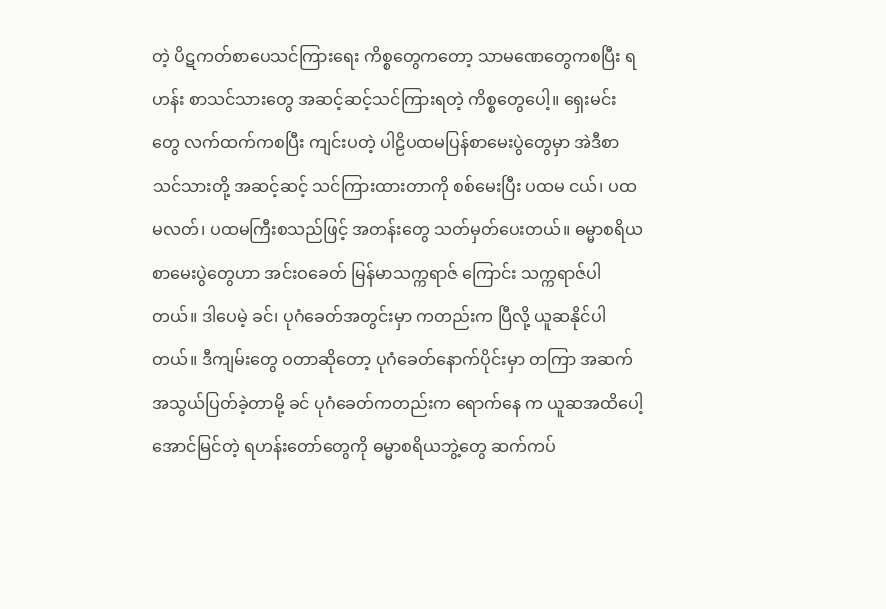တဲ့ ပိဋကတ်စာပေသင်ကြားရေး ကိစ္စတွေကတော့ သာမဏေတွေကစပြီး ရဟန်း စာသင်သားတွေ အဆင့်ဆင့်သင်ကြားရတဲ့ ကိစ္စတွေပေါ့။ ရှေးမင်းတွေ လက်ထက်ကစပြီး ကျင်းပတဲ့ ပါဠိပထမပြန်စာမေးပွဲတွေမှာ အဲဒီစာသင်သားတို့ အဆင့်ဆင့် သင်ကြားထားတာကို စစ်မေးပြီး ပထမ ငယ်၊ ပထမလတ်၊ ပထမကြီးစသည်ဖြင့် အတန်းတွေ သတ်မှတ်ပေးတယ်။ ဓမ္မာစရိယ စာမေးပွဲတွေဟာ အင်းဝခေတ် မြန်မာသက္ကရာဇ် ကြောင်း သက္ကရာဇ်ပါတယ်။ ဒါပေမဲ့ ခင်၊ ပုဂံခေတ်အတွင်းမှာ ကတည်းက ပြီလို့ ယူဆနိုင်ပါတယ်။ ဒီကျမ်းတွေ ဝတာဆိုတော့ ပုဂံခေတ်နောက်ပိုင်းမှာ တကြာ အဆက်အသွယ်ပြတ်ခဲ့တာမို့ ခင် ပုဂံခေတ်ကတည်းက ရောက်နေ က ယူဆအထိပေါ့ အောင်မြင်တဲ့ ရဟန်းတော်တွေကို ဓမ္မာစရိယဘွဲ့တွေ ဆက်ကပ်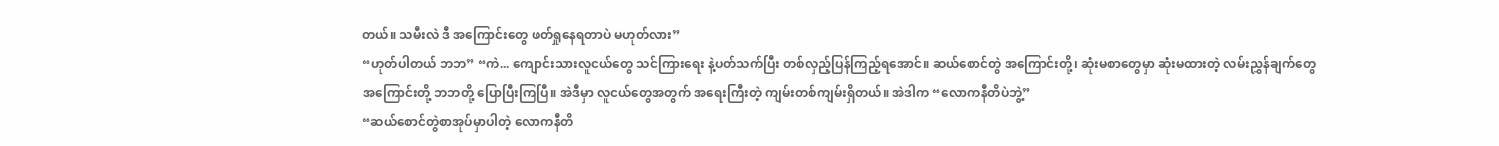တယ်။ သမီးလဲ ဒီ အကြောင်းတွေ ဖတ်ရှုနေရတာပဲ မဟုတ်လား”
“ဟုတ်ပါတယ် ဘဘ” “ကဲ... ကျောင်းသားလူငယ်တွေ သင်ကြားရေး နဲ့ပတ်သက်ပြီး တစ်လှည့်ပြန်ကြည့်ရအောင်။ ဆယ်စောင်တွဲ အကြောင်းတို့၊ ဆုံးမစာတွေမှာ ဆုံးမထားတဲ့ လမ်းညွှန်ချက်တွေအကြောင်းတို့ ဘဘတို့ ပြောပြီးကြပြီ။ အဲဒီမှာ လူငယ်တွေအတွက် အရေးကြီးတဲ့ ကျမ်းတစ်ကျမ်းရှိတယ်။ အဲဒါက “လောကနီတိပဲဘွဲ့”
“ဆယ်စောင်တွဲစာအုပ်မှာပါတဲ့ လောကနီတိ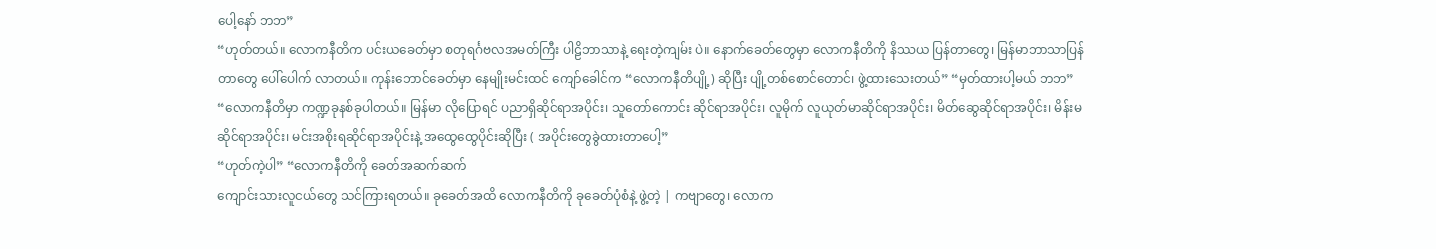ပေါ့နော် ဘဘ”
“ဟုတ်တယ်။ လောကနီတိက ပင်းယခေတ်မှာ စတုရင်္ဂဗလအမတ်ကြီး ပါဠိဘာသာနဲ့ ရေးတဲ့ကျမ်း ပဲ။ နောက်ခေတ်တွေမှာ လောကနီတိကို နိဿယ ပြန်တာတွေ၊ မြန်မာဘာသာပြန်တာတွေ ပေါ်ပေါက် လာတယ်။ ကုန်းဘောင်ခေတ်မှာ နေမျိုးမင်းထင် ကျော်ခေါင်က “လောကနီတိပျို့) ဆိုပြီး ပျို့တစ်စောင်တောင်၊ ဖွဲ့ထားသေးတယ်” “မှတ်ထားပါ့မယ် ဘဘ”
“လောကနီတိမှာ ကဏ္ဍခုနစ်ခုပါတယ်။ မြန်မာ လိုပြောရင် ပညာရှိဆိုင်ရာအပိုင်း၊ သူတော်ကောင်း ဆိုင်ရာအပိုင်း၊ လူမိုက် လူယုတ်မာဆိုင်ရာအပိုင်း၊ မိတ်ဆွေဆိုင်ရာအပိုင်း၊ မိန်းမဆိုင်ရာအပိုင်း၊ မင်းအစိုးရဆိုင်ရာအပိုင်းနဲ့ အထွေထွေပိုင်းဆိုပြီး ( အပိုင်းတွေခွဲထားတာပေါ့”
“ဟုတ်ကဲ့ပါ” “လောကနီတိကို ခေတ်အဆက်ဆက်
ကျောင်းသားလူငယ်တွေ သင်ကြားရတယ်။ ခုခေတ်အထိ လောကနီတိကို ခုခေတ်ပုံစံနဲ့ ဖွဲ့တဲ့ | ကဗျာတွေ၊ လောက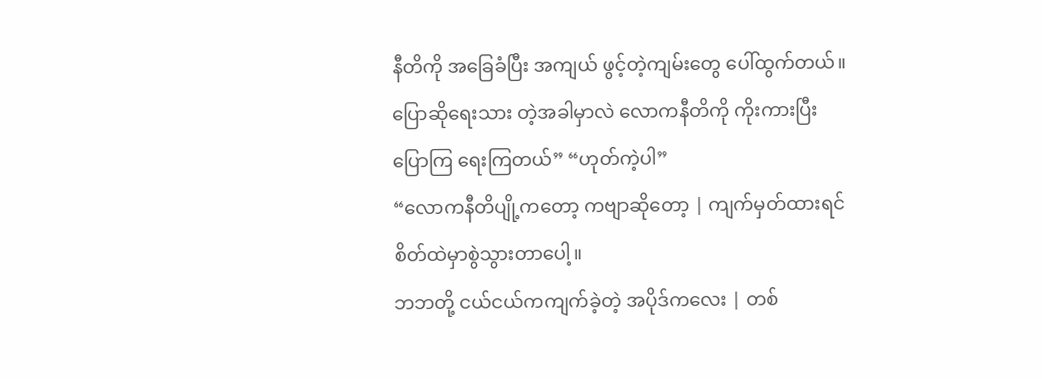နီတိကို အခြေခံပြီး အကျယ် ဖွင့်တဲ့ကျမ်းတွေ ပေါ်ထွက်တယ်။ ပြောဆိုရေးသား တဲ့အခါမှာလဲ လောကနီတိကို ကိုးကားပြီးပြောကြ ရေးကြတယ်” “ဟုတ်ကဲ့ပါ”
“လောကနီတိပျို့ကတော့ ကဗျာဆိုတော့ | ကျက်မှတ်ထားရင် စိတ်ထဲမှာစွဲသွားတာပေါ့။
ဘဘတို့ ငယ်ငယ်ကကျက်ခဲ့တဲ့ အပိုဒ်ကလေး | တစ်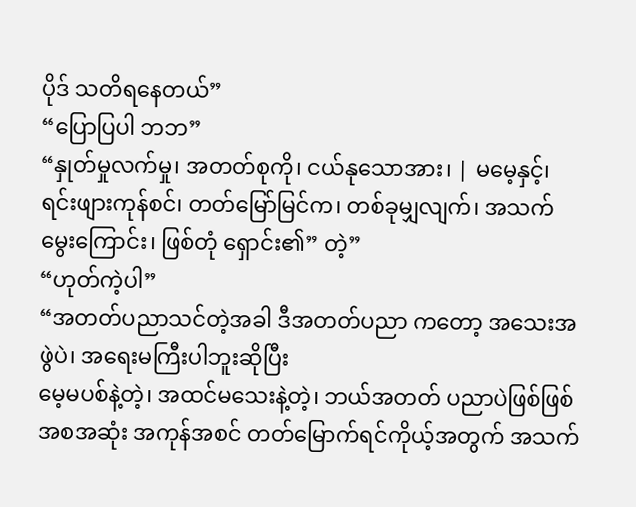ပိုဒ် သတိရနေတယ်”
“ပြောပြပါ ဘဘ”
“နှုတ်မှုလက်မှု၊ အတတ်စုကို၊ ငယ်နုသောအား၊ | မမေ့နှင့်၊ ရင်းဖျားကုန်စင်၊ တတ်မြော်မြင်က၊ တစ်ခုမျှလျက်၊ အသက်မွေးကြောင်း၊ ဖြစ်တုံ ရှောင်း၏” တဲ့”
“ဟုတ်ကဲ့ပါ”
“အတတ်ပညာသင်တဲ့အခါ ဒီအတတ်ပညာ ကတော့ အသေးအဖွဲပဲ၊ အရေးမကြီးပါဘူးဆိုပြီး
မေ့မပစ်နဲ့တဲ့၊ အထင်မသေးနဲ့တဲ့၊ ဘယ်အတတ် ပညာပဲဖြစ်ဖြစ် အစအဆုံး အကုန်အစင် တတ်မြောက်ရင်ကိုယ့်အတွက် အသက်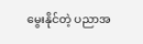မွေးနိုင်တဲ့ ပညာအ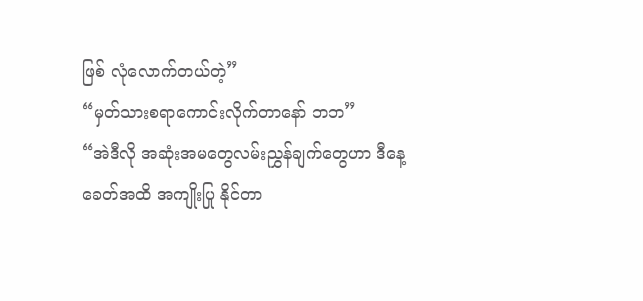ဖြစ် လုံလောက်တယ်တဲ့”
“မှတ်သားစရာကောင်းလိုက်တာနော် ဘဘ”
“အဲဒီလို အဆုံးအမတွေလမ်းညွှန်ချက်တွေဟာ ဒီနေ့ခေတ်အထိ အကျိုးပြု နိုင်တာ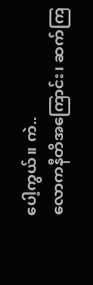ပေါ့ကွယ်။ ကဲ..
လောကနီတိအကြောင်း၊ ဆက်ကြ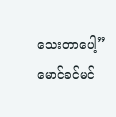သေးတာပေါ့”
မောင်ခင်မင်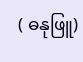( ဓနုဖြူ)